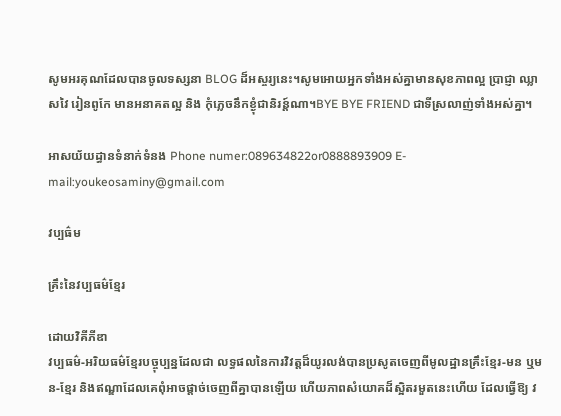សូមអរគុណដែលបានចូលទស្សនា BLOG ដ៏អស្ចរ្យនេះ។សូមអោយអ្នកទាំងអស់គ្នាមានសុខភាពល្អ ប្រាជ្ញា ឈ្លាសវៃ រៀនពូកែ មានអនាគតល្អ និង កុំភ្លេចនឹកខ្ងុំជានិរន្ត៍ណា។BYE BYE FRIEND ជាទីស្រលាញ់ទាំងអស់គ្នា។

អាសយ័យដ្ធានទំនាក់ទំនង Phone numer:089634822or0888893909 E-mail:youkeosaminy@gmail.com

វប្បធ៌ម

គ្រឹះនៃវប្បធម៌ខ្មែរ

ដោយវិគីភីឌា
វប្បធម៌-អរិយធម៌ខ្មែរបច្ចុប្បន្នដែលជា លទ្ធផលនៃការវិវត្តដ៏យូរលង់បានប្រសូតចេញពីមូលដ្ឋានគ្រឹះខ្មែរ-មន ឬមន-ខ្មែរ និងឥណ្ឌាដែលគេពុំអាចផ្តាច់ចេញពីគ្នាបានឡើយ ហើយភាពសំយោគដ៏ស្អិតរមួតនេះហើយ ដែលធ្វើឱ្យ វ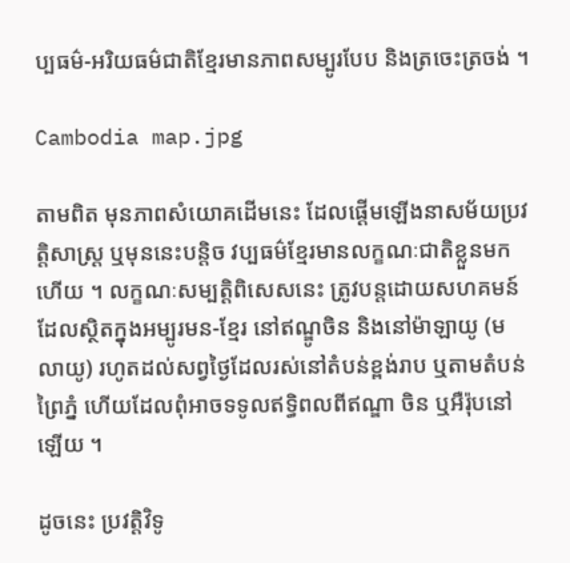ប្បធម៌-អរិយធម៌ជាតិខ្មែរមានភាពសម្បូរបែប និងត្រចេះត្រចង់ ។

Cambodia map.jpg

តាមពិត មុនភាពសំយោគដើមនេះ ដែលផ្តើមឡើងនាសម័យប្រវត្តិសាស្ត្រ ឬមុននេះបន្តិច វប្បធម៌ខ្មែរមានលក្ខណៈជាតិខ្លួនមកហើយ ។ លក្ខណៈសម្បត្តិពិសេសនេះ ត្រូវបន្តដោយសហគមន៍ដែលស្ថិតក្នុងអម្បូរមន-ខ្មែរ នៅឥណ្ឌូចិន និងនៅម៉ាឡាយូ (មលាយូ) រហូតដល់សព្វថ្ងៃដែលរស់នៅតំបន់ខ្ពង់រាប ឬតាមតំបន់ព្រៃភ្នំ ហើយដែលពុំអាចទទូលឥទ្ធិពលពីឥណ្ឌា ចិន ឬអឺរ៉ុបនៅឡើយ ។

ដូចនេះ ប្រវត្តិវិទូ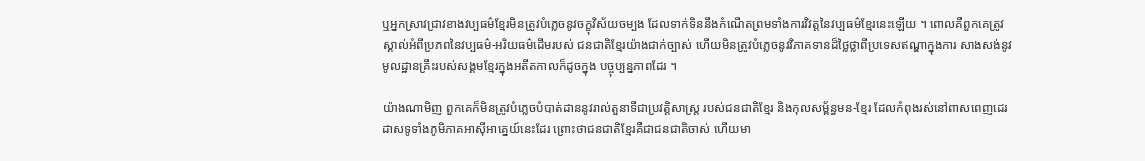ឬអ្នកស្រាវជ្រាវខាងវប្បធម៌ខ្មែរមិនត្រូវបំភ្លេចនូវចក្ខុវិស័យចម្បង ដែលទាក់ទិននឹងកំណើតព្រមទាំងការវិវត្តនៃវប្បធម៌ខ្មែរនេះឡើយ ។ ពោលគឺពួកគេត្រូវស្គាល់អំពីប្រភពនៃវប្បធម៌-អរិយធម៌ដើមរបស់ ជនជាតិខ្មែរយ៉ាងជាក់ច្បាស់ ហើយមិនត្រូវបំភ្លេចនូវវិភាគទានដ៏ថ្លៃថ្លាពីប្រទេសឥណ្ឌាក្នុងការ សាងសង់នូវមូលដ្ឋានគ្រឹះរបស់សង្គមខ្មែរក្នុងអតីតកាលក៏ដូចក្នុង បច្ចុប្បន្នភាពដែរ ។

យ៉ាងណាមិញ ពួកគេក៏មិនត្រូវបំភ្លេចបំបាត់ដាននូវរាល់តួនាទីជាប្រវត្តិសាស្ត្រ របស់ជនជាតិខ្មែរ និងកុលសម្ព័ន្ធមន-ខ្មែរ ដែលកំពុងរស់នៅពាសពេញដេរដាសទូទាំងភូមិភាគអាស៊ីអាគ្នេយ៍នេះដែរ ព្រោះថាជនជាតិខ្មែរគឺជាជនជាតិចាស់ ហើយមា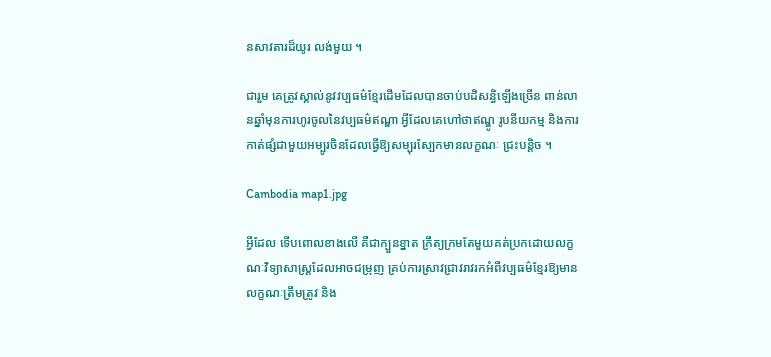នសាវតារដ៏យូរ លង់មួយ ។

ជារួម គេត្រូវស្គាល់នូវវប្បធម៌ខ្មែរដើមដែលបានចាប់បដិសន្ធិឡើងច្រើន ពាន់លានឆ្នាំមុនការហូរចូលនៃវប្បធម៌ឥណ្ឌា អ្វីដែលគេហៅថាឥណ្ឌូ រូបនីយកម្ម និងការកាត់ផ្សំជាមួយអម្បូរចិនដែលធ្វើឱ្យសម្បុរស្បែកមានលក្ខណៈ ជ្រះបន្តិច ។

Cambodia map1.jpg

អ្វីដែល ទើបពោលខាងលើ គឺជាក្បួនខ្នាត ក្រឹត្យក្រមតែមួយគត់ប្រកដោយលក្ខណៈវិទ្យាសាស្ត្រដែលអាចជម្រុញ គ្រប់ការស្រាវជ្រាវរាវរកអំពីវប្បធម៌ខ្មែរឱ្យមានលក្ខណៈត្រឹមត្រូវ និង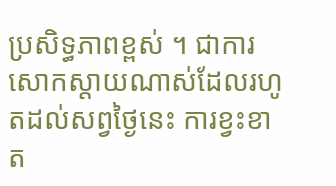ប្រសិទ្ធភាពខ្ពស់ ។ ជាការសោកស្តាយណាស់ដែលរហូតដល់សព្វថ្ងៃនេះ ការខ្វះខាត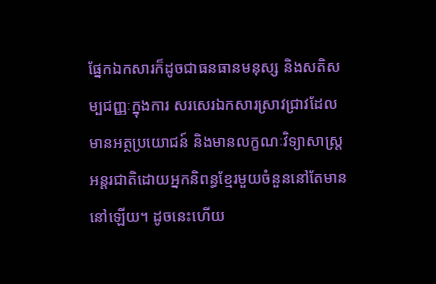ផ្នែកឯកសារក៏ដូចជាធនធានមនុស្ស និងសតិសម្បជញ្ញៈក្នុងការ សរសេរឯកសារស្រាវជ្រាវដែលមានអត្ថប្រយោជន៍ និងមានលក្ខណៈវិទ្យាសាស្ត្រ អន្តរជាតិដោយអ្នកនិពន្ធខ្មែរមួយចំនួននៅតែមាននៅឡើយ។ ដូចនេះហើយ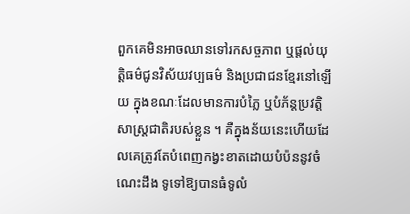ពួកគេមិនអាចឈានទៅរកសច្ចភាព ឬផ្តល់យុត្តិធម៌ជូនវិស័យវប្បធម៌ និងប្រជាជនខ្មែរនៅឡើយ ក្នុងខណៈដែលមានការបំភ្លៃ ឬបំភ័ន្តប្រវត្តិសាស្ត្រជាតិរបស់ខ្លួន ។ គឺក្នុងន័យនេះហើយដែលគេត្រូវតែបំពេញកង្វះខាតដោយបំប៉ននូវចំណេះដឹង ទូទៅឱ្យបានធំទូលំ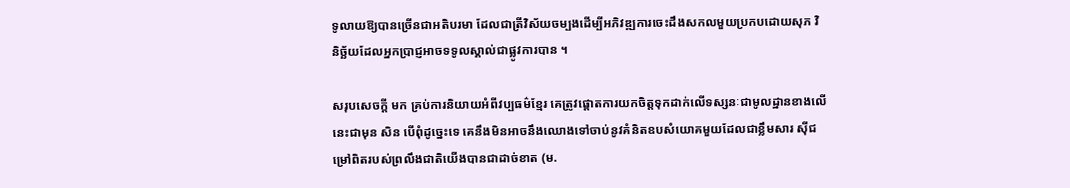ទូលាយឱ្យបានច្រើនជាអតិបរមា ដែលជាត្រីវិស័យចម្បងដើម្បីអភិវឌ្ឍការចេះដឹងសកលមួយប្រកបដោយសុភ វិនិច្ឆ័យដែលអ្នកប្រាជ្ញអាចទទូលស្គាល់ជាផ្លូវការបាន ។

សរុបសេចក្តី មក គ្រប់ការនិយាយអំពីវប្បធម៌ខ្មែរ គេត្រូវផ្តោតការយកចិត្តទុកដាក់លើទស្សនៈជាមូលដ្ឋានខាងលើនេះជាមុន សិន បើពុំដូច្នេះទេ គេនឹងមិនអាចនឹងឈោងទៅចាប់នូវគំនិតឧបសំយោគមួយដែលជាខ្លឹមសារ ស៊ីជម្រៅពិតរបស់ព្រលឹងជាតិយើងបានជាដាច់ខាត (ម.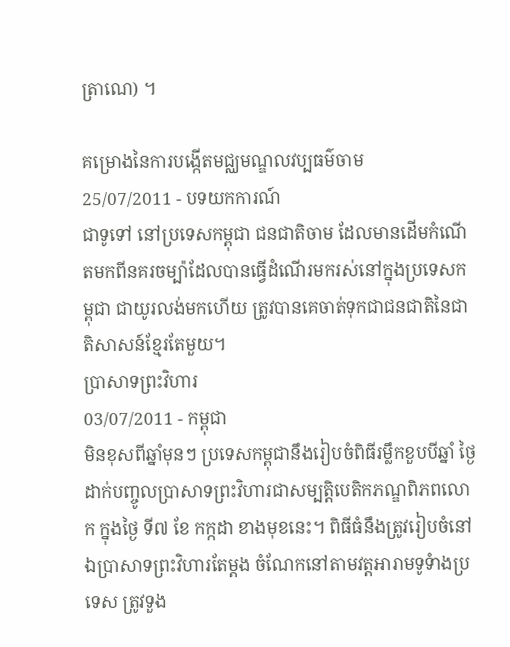ត្រាណេ) ។

គម្រោងនៃការបង្កើតមជ្ឈមណ្ឌលវប្បធម៌ចាម
25/07/2011 - បទយកការណ៍
ជាទូទៅ នៅប្រទេសកម្ពុជា ជនជាតិចាម ដែលមានដើមកំណើតមកពីនគរចម្ប៉ាដែលបានធ្វើដំណើរមករស់នៅក្នុងប្រទេសកម្ពុជា ជាយូរលង់មកហើយ ត្រូវបានគេចាត់ទុកជាជនជាតិនៃជាតិសាសន៍ខ្មែរតែមួយ។
ប្រាសាទព្រះវិហារ
03/07/2011 - កម្ពុជា
មិនខុសពីឆ្នាំមុនៗ ប្រទេសកម្ពុជានឹងរៀបចំពិធីរម្លឹកខួបបីឆ្នាំ ថ្ងៃដាក់បញ្ចូលប្រាសាទព្រះវិហារជាសម្បត្តិបេតិកភណ្ឌពិភពលោក ក្នុងថ្ងៃ ទី៧ ខែ កក្កដា ខាងមុខនេះ។ ពិធីធំនឹងត្រូវរៀបចំនៅឯប្រាសាទព្រះវិហារតែម្តង ចំណែកនៅតាមវត្តអារាមទូទំាងប្រទេស ត្រូវទួង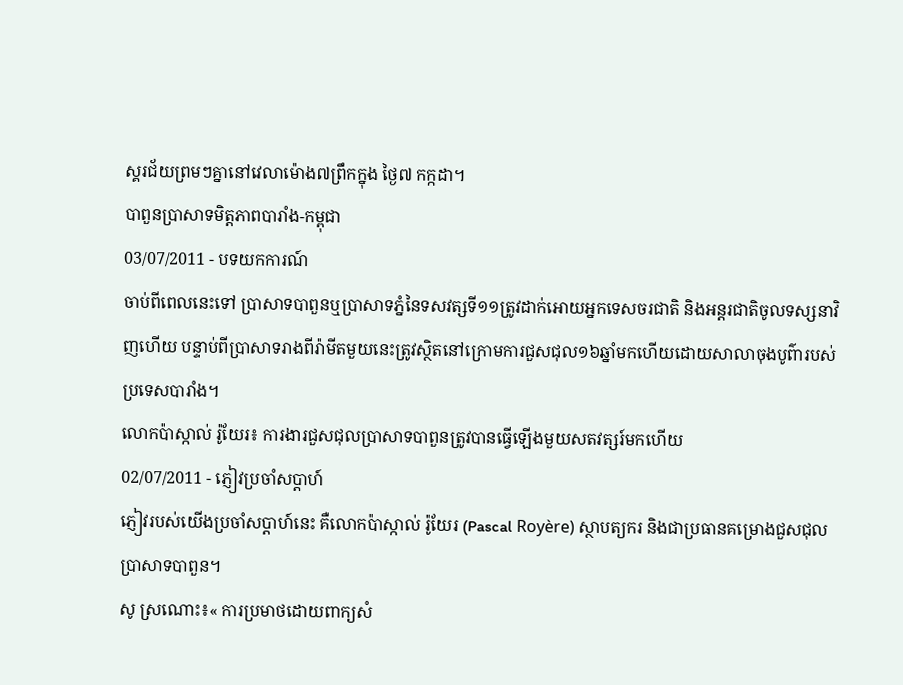ស្គរជ័យព្រមៗគ្នានៅវេលាម៉ោង៧ព្រឹកក្នុង ថ្ងៃ៧ កក្កដា។
បាពួនប្រាសាទមិត្តភាពបារាំង-កម្ពុជា
03/07/2011 - បទយកការណ៍
ចាប់ពីពេលនេះទៅ ប្រាសាទបាពួនឬប្រាសាទភ្នំនៃទសវត្សទី១១ត្រូវដាក់អោយអ្នកទេសចរជាតិ និងអន្តរជាតិចូលទស្សនាវិញហើយ បន្ទាប់ពីប្រាសាទរាងពីរ៉ាមីតមួយនេះត្រូវស្ថិតនៅក្រោមការជួសជុល១៦ឆ្នាំមកហើយដោយសាលាចុងបូព៌ារបស់ប្រទេសបារាំង។
លោកប៉ាស្កាល់ រ៉ូយែរ៖ ការងារជួសជុលប្រាសាទបាពួនត្រូវបានធ្វើឡើងមួយសតវត្សរ៍មកហើយ
02/07/2011 - ភ្ញៀវប្រចាំសប្តាហ៍
ភ្ញៀវរបស់យើងប្រចាំសប្តាហ៍នេះ គឺលោកប៉ាស្កាល់ រ៉ូយែរ (Pascal Royère) ស្ថាបត្យករ និងជាប្រធានគម្រោងជួសជុលប្រាសាទបាពួន។
សូ ស្រណោះ៖« ការប្រមាថដោយពាក្យសំ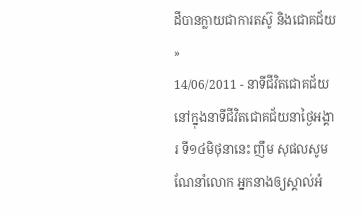ដីបានក្លាយជាការតស៊ូ និងជោគជ័យ »
14/06/2011 - នាទីជីវិតជោគជ័យ
នៅក្នុងនាទីជីវិតជោគជ័យនាថ្ងៃអង្គារ ទី១៤មិថុនានេះ ញឹម សុផលសូមណែនាំលោក អ្នកនាងឲ្យស្គាល់អំ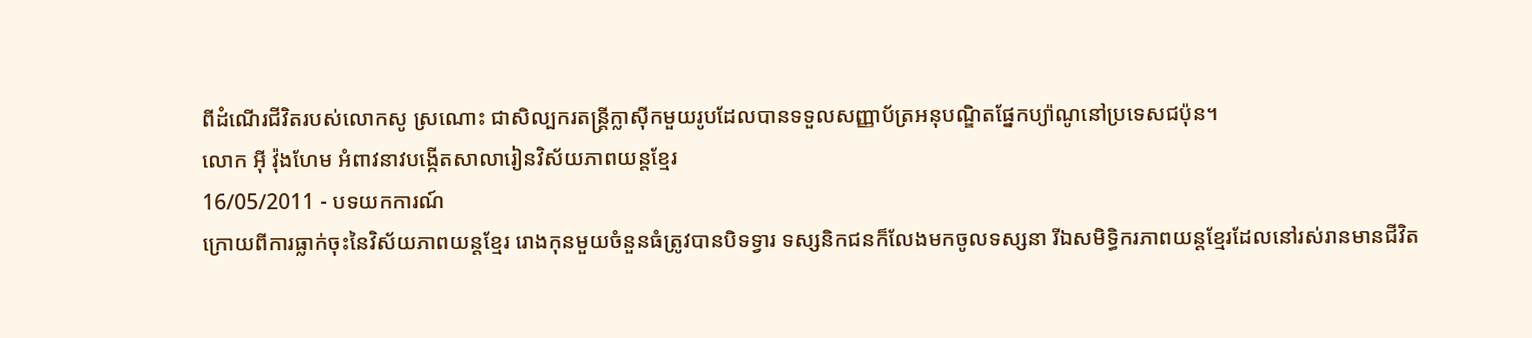ពីដំណើរជីវិតរបស់លោកសូ ស្រណោះ ជាសិល្បករតន្ត្រីក្លាស៊ីកមួយរូបដែលបានទទួលសញ្ញាប័ត្រអនុបណ្ឌិតផ្នែកប្យ៉ាណូនៅប្រទេសជប៉ុន។
លោក អ៊ី វ៉ុងហែម អំពាវនាវបង្កើតសាលារៀនវិស័យភាពយន្តខ្មែរ
16/05/2011 - បទយកការណ៍
ក្រោយពីការធ្លាក់ចុះនៃវិស័យភាពយន្តខ្មែរ រោងកុនមួយចំនួនធំត្រូវបានបិទទ្វារ ទស្សនិកជនក៏លែងមកចូលទស្សនា រីឯសមិទ្ធិករភាពយន្តខ្មែរដែលនៅរស់រានមានជីវិត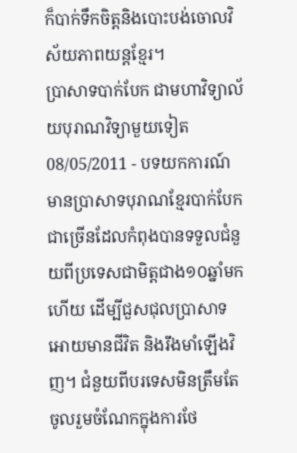ក៏បាក់ទឹកចិត្តនិងបោះបង់ចោលវិស័យភាពយន្តខ្មែរ។
ប្រាសាទបាក់បែក ជាមហាវិទ្យាល័យបុរាណវិទ្យាមួយទៀត
08/05/2011 - បទយកការណ៍
មានប្រាសាទបុរាណខ្មែរបាក់បែកជាច្រើនដែលកំពុងបានទទួលជំនួយពីប្រទេសជាមិត្តជាង១០ឆ្នាំមកហើយ ដើម្បីជួសជុលប្រាសាទអោយមានជីវិត និងរឹងមាំឡើងវិញ។ ជំនួយពីបរទេសមិនត្រឹមតែចូលរួមចំណែកក្នុងការថែ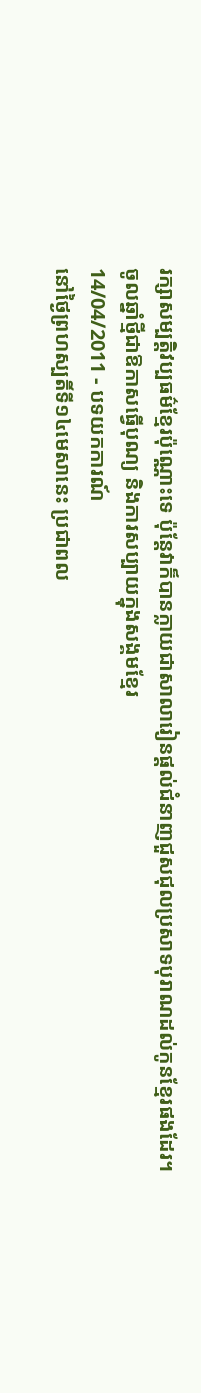រក្សាសម្បត្តិវប្បធម៌ខ្មែរប៉ុណ្ណោះទេ ប៉ុន្តែវាក៏បានក្លាយជាសាលារៀនផ្តល់ជំនាញជួសជុលប្រសាទបុរាណដល់កូនខ្មែរផងដែរ។
ចូលឆ្នាំថ្មីជាឱកាសធ្វើបុណ្យ និងការសប្បាយក្នុងសង្គមខ្មែរ
14/04/2011 - បទយកការណ៍
នៅថ្ងៃព្រហស្បតិ៍ទី១៤មេសានេះ ប្រជាពល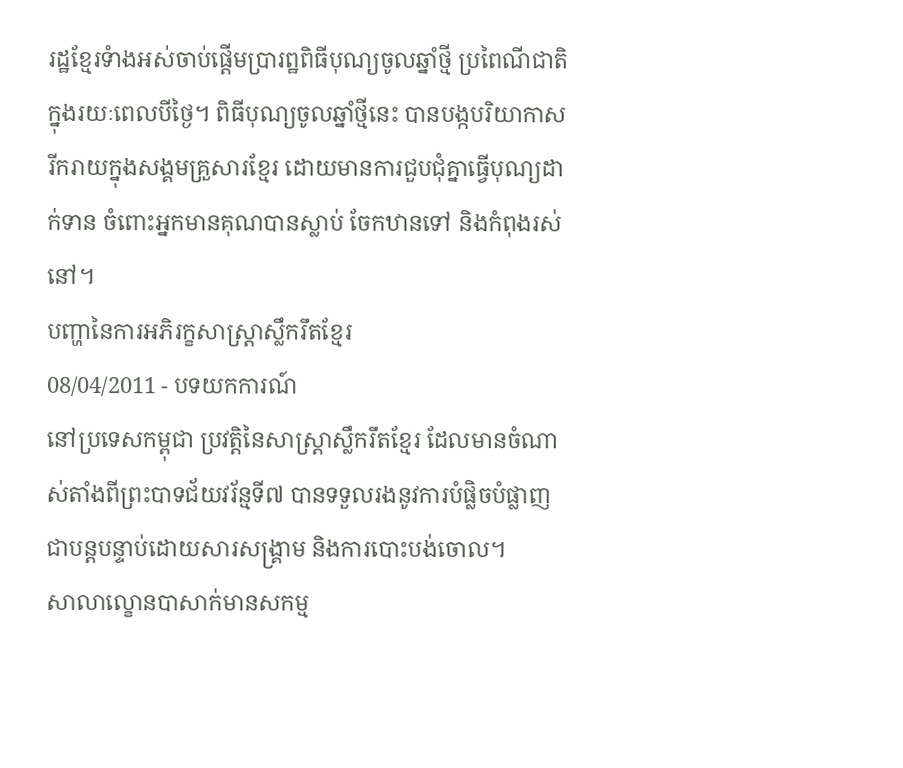រដ្ឋខ្មែរទំាងអស់ចាប់ផ្តើមប្រារព្ឋពិធីបុណ្យចូលឆ្នាំថ្មី ប្រពៃណីជាតិក្នុងរយៈពេលបីថ្ងៃ។ ពិធីបុណ្យចូលឆ្នាំថ្មីនេះ បានបង្កបរិយាកាសរីករាយក្នុងសង្គមគ្រួសារខ្មែរ ដោយមានការជួបជុំគ្នាធ្វើបុណ្យដាក់ទាន ចំពោះអ្នកមានគុណបានស្លាប់ ចែកឋានទៅ និងកំពុងរស់នៅ។
បញ្ហានៃការអភិរក្ខសាស្រ្តាស្លឹករឹតខ្មែរ
08/04/2011 - បទយកការណ៍
នៅប្រទេសកម្ពុជា ប្រវត្តិនៃសាស្ត្រាស្លឹករឹតខ្មែរ ដែលមានចំណាស់តាំងពីព្រះបាទជ័យវរ័ន្មទី៧ បានទទួលរងនូវការបំផ្លិចបំផ្លាញ ជាបន្តបន្ទាប់ដោយសារសង្គ្រាម និងការបោះបង់ចោល។
សាលាល្ខោនបាសាក់មានសកម្ម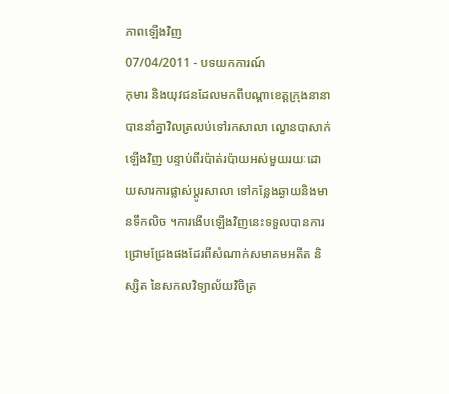ភាពឡើងវិញ
07/04/2011 - បទយកការណ៍
កុមារ និងយុវជនដែលមកពីបណ្តាខេត្តក្រុងនានាបាននាំគ្នាវិលត្រលប់ទៅរកសាលា ល្ខោនបាសាក់ឡើងវិញ បន្ទាប់ពីរប៉ាត់រប៉ាយអស់មួយរយៈដោយសារការផ្លាស់ប្តូរសាលា ទៅកន្លែងឆ្ងាយនិងមានទឹកលិច ។ការងើបឡើងវិញនេះទទួលបានការជ្រោមជ្រែងផងដែរពីសំណាក់សមាគមអតីត និស្សិត នៃសកលវិទ្យាល័យវិចិត្រ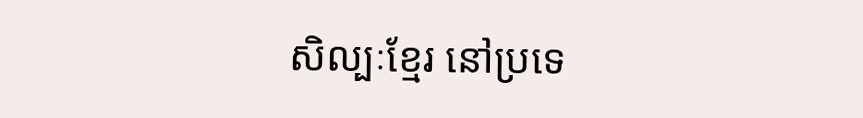សិល្បៈខ្មែរ នៅប្រទេ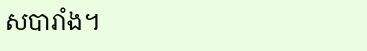សបារាំង។